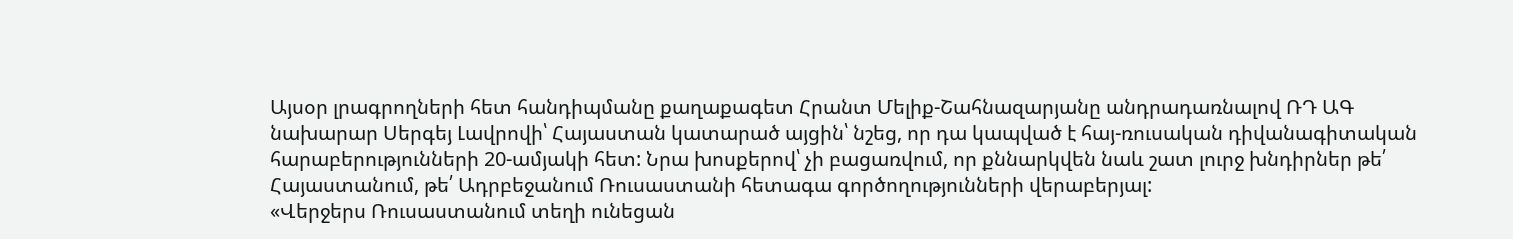Այսօր լրագրողների հետ հանդիպմանը քաղաքագետ Հրանտ Մելիք-Շահնազարյանը անդրադառնալով ՌԴ ԱԳ նախարար Սերգեյ Լավրովի՝ Հայաստան կատարած այցին՝ նշեց, որ դա կապված է հայ-ռուսական դիվանագիտական հարաբերությունների 20-ամյակի հետ: Նրա խոսքերով՝ չի բացառվում, որ քննարկվեն նաև շատ լուրջ խնդիրներ թե՛ Հայաստանում, թե՛ Ադրբեջանում Ռուսաստանի հետագա գործողությունների վերաբերյալ:
«Վերջերս Ռուսաստանում տեղի ունեցան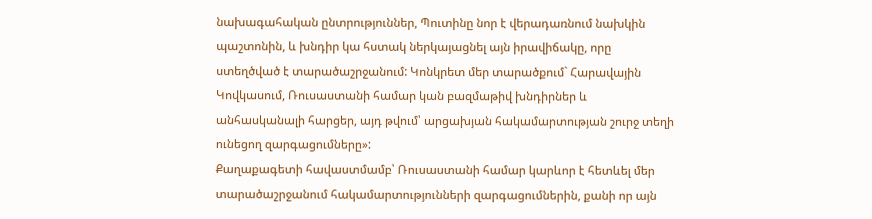նախագահական ընտրություններ, Պուտինը նոր է վերադառնում նախկին պաշտոնին, և խնդիր կա հստակ ներկայացնել այն իրավիճակը, որը ստեղծված է տարածաշրջանում: Կոնկրետ մեր տարածքում` Հարավային Կովկասում, Ռուսաստանի համար կան բազմաթիվ խնդիրներ և անհասկանալի հարցեր, այդ թվում՝ արցախյան հակամարտության շուրջ տեղի ունեցող զարգացումները»:
Քաղաքագետի հավաստմամբ՝ Ռուսաստանի համար կարևոր է հետևել մեր տարածաշրջանում հակամարտությունների զարգացումներին, քանի որ այն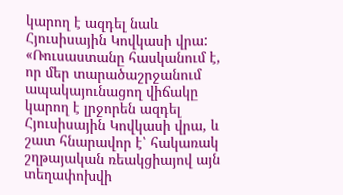կարող է ազդել նաև Հյուսիսային Կովկասի վրա:
«Ռուսաստանը հասկանում է, որ մեր տարածաշրջանում ապակայունացող վիճակը կարող է լրջորեն ազդել Հյուսիսային Կովկասի վրա, և շատ հնարավոր է՝ հակառակ շղթայական ռեակցիայով այն տեղափոխվի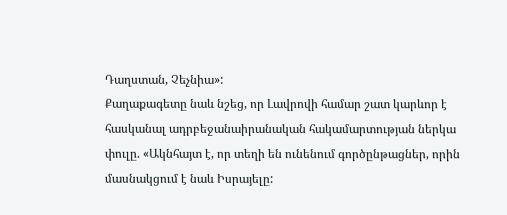Դաղստան, Չեչնիա»:
Քաղաքագետը նաև նշեց, որ Լավրովի համար շատ կարևոր է հասկանալ ադրբեջանաիրանական հակամարտության ներկա փուլը. «Ակնհայտ է, որ տեղի են ունենում գործընթացներ, որին մասնակցում է նաև Իսրայելը: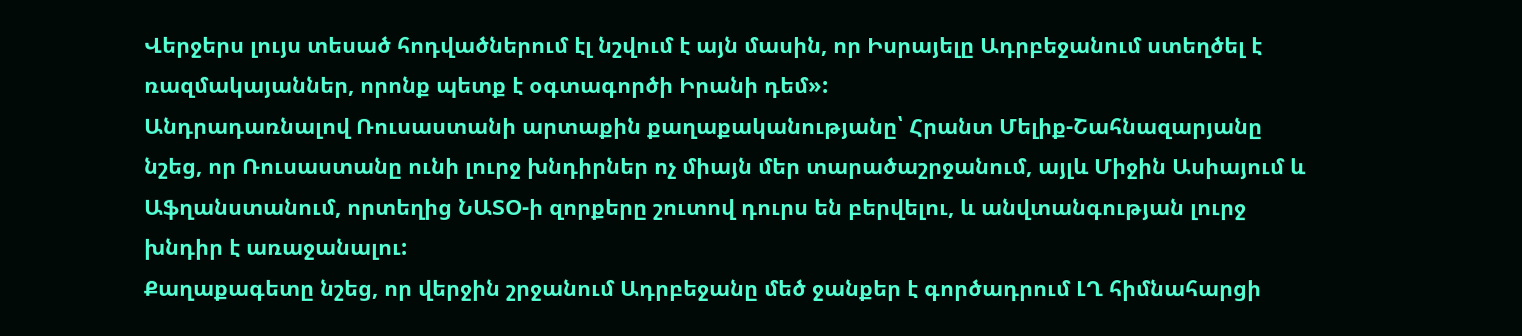Վերջերս լույս տեսած հոդվածներում էլ նշվում է այն մասին, որ Իսրայելը Ադրբեջանում ստեղծել է ռազմակայաններ, որոնք պետք է օգտագործի Իրանի դեմ»:
Անդրադառնալով Ռուսաստանի արտաքին քաղաքականությանը՝ Հրանտ Մելիք-Շահնազարյանը նշեց, որ Ռուսաստանը ունի լուրջ խնդիրներ ոչ միայն մեր տարածաշրջանում, այլև Միջին Ասիայում և Աֆղանստանում, որտեղից ՆԱՏՕ-ի զորքերը շուտով դուրս են բերվելու, և անվտանգության լուրջ խնդիր է առաջանալու:
Քաղաքագետը նշեց, որ վերջին շրջանում Ադրբեջանը մեծ ջանքեր է գործադրում ԼՂ հիմնահարցի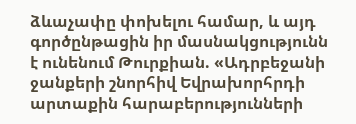ձևաչափը փոխելու համար, և այդ գործընթացին իր մասնակցությունն է ունենում Թուրքիան. «Ադրբեջանի ջանքերի շնորհիվ Եվրախորհրդի արտաքին հարաբերությունների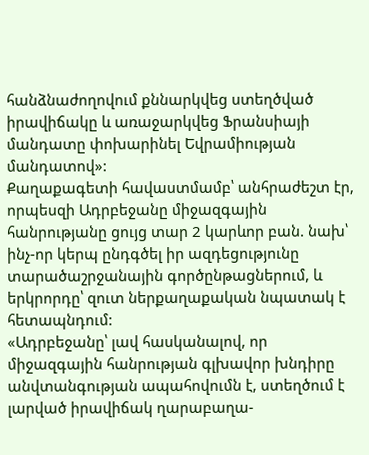հանձնաժողովում քննարկվեց ստեղծված իրավիճակը և առաջարկվեց Ֆրանսիայի մանդատը փոխարինել Եվրամիության մանդատով»:
Քաղաքագետի հավաստմամբ՝ անհրաժեշտ էր, որպեսզի Ադրբեջանը միջազգային հանրությանը ցույց տար 2 կարևոր բան. նախ՝ ինչ-որ կերպ ընդգծել իր ազդեցությունը տարածաշրջանային գործընթացներում, և երկրորդը՝ զուտ ներքաղաքական նպատակ է հետապնդում:
«Ադրբեջանը՝ լավ հասկանալով, որ միջազգային հանրության գլխավոր խնդիրը անվտանգության ապահովումն է, ստեղծում է լարված իրավիճակ ղարաբաղա-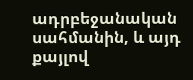ադրբեջանական սահմանին, և այդ քայլով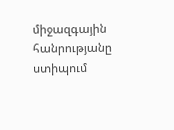միջազգային հանրությանը ստիպում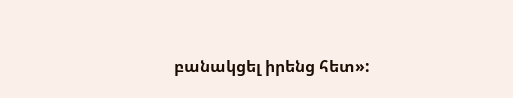բանակցել իրենց հետ»: